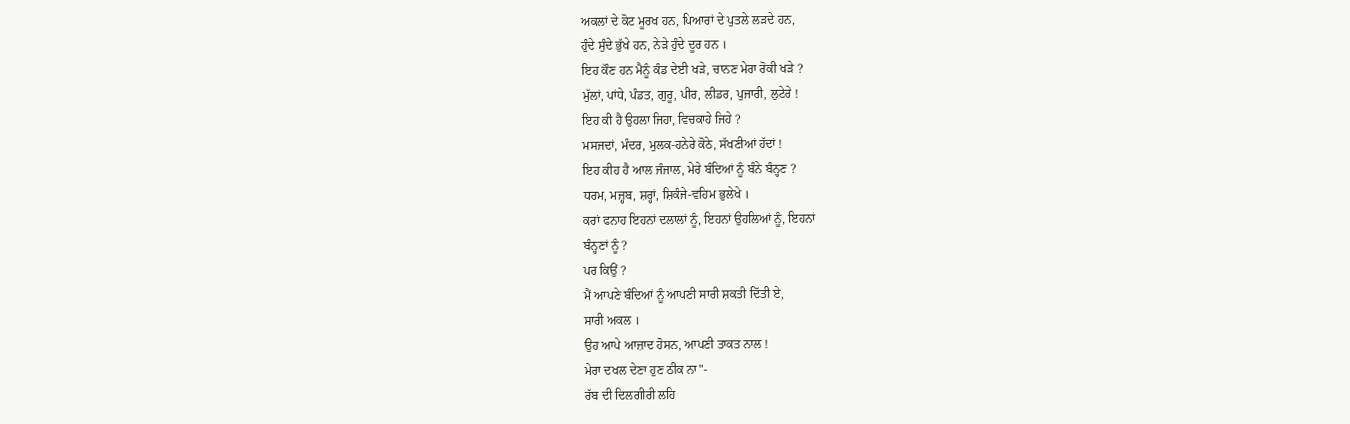ਅਕਲਾਂ ਦੇ ਕੋਟ ਮੂਰਖ ਹਨ, ਪਿਆਰਾਂ ਦੇ ਪੁਤਲੇ ਲੜਦੇ ਹਨ,
ਹੁੰਦੇ ਸੁੰਦੇ ਭੁੱਖੇ ਹਨ, ਨੇੜੇ ਹੁੰਦੇ ਦੂਰ ਹਨ ।
ਇਹ ਕੌਣ ਹਨ ਮੈਨੂੰ ਕੰਡ ਦੇਈ ਖੜੇ, ਚਾਨਣ ਮੇਰਾ ਰੋਕੀ ਖੜੇ ?
ਮੁੱਲਾਂ, ਪਾਂਧੇ, ਪੰਡਤ, ਗੁਰੂ, ਪੀਰ, ਲੀਡਰ, ਪੁਜਾਰੀ, ਲੁਟੇਰੇ !
ਇਹ ਕੀ ਹੈ ਉਹਲਾ ਜਿਹਾ, ਵਿਚਕਾਹੇ ਜਿਹੇ ?
ਮਸਜਦਾਂ, ਮੰਦਰ, ਮੁਲਕ-ਹਨੇਰੇ ਕੋਠੇ, ਸੱਖਣੀਆਂ ਹੱਦਾਂ !
ਇਹ ਕੀਹ ਹੈ ਆਲ ਜੰਜਾਲ, ਮੇਰੇ ਬੰਦਿਆਂ ਨੂੰ ਬੰਨੇ ਬੰਨ੍ਹਣ ?
ਧਰਮ, ਮਜ਼੍ਹਬ, ਸ਼ਰ੍ਹਾਂ, ਸ਼ਿਕੰਜੇ-ਵਹਿਮ ਭੁਲੇਖੇ ।
ਕਰਾਂ ਫਨਾਹ ਇਹਨਾਂ ਦਲਾਲਾਂ ਨੂੰ, ਇਹਨਾਂ ਉਹਲਿਆਂ ਨੂੰ, ਇਹਨਾਂ
ਬੰਨ੍ਹਣਾਂ ਨੂੰ ?
ਪਰ ਕਿਉਂ ?
ਮੈਂ ਆਪਣੇ ਬੰਦਿਆਂ ਨੂੰ ਆਪਣੀ ਸਾਰੀ ਸ਼ਕਤੀ ਦਿੱਤੀ ਏ,
ਸਾਰੀ ਅਕਲ ।
ਉਹ ਆਪੇ ਆਜ਼ਾਦ ਹੋਸਨ, ਆਪਣੀ ਤਾਕਤ ਨਾਲ !
ਮੇਰਾ ਦਖਲ ਦੇਣਾ ਹੁਣ ਠੀਕ ਨਾ"-
ਰੱਬ ਦੀ ਦਿਲਗੀਰੀ ਲਹਿ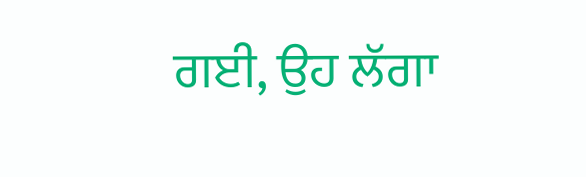ਗਈ, ਉਹ ਲੱਗਾ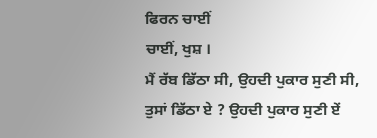ਫਿਰਨ ਚਾਈਂ
ਚਾਈਂ, ਖੁਸ਼ ।
ਮੈਂ ਰੱਬ ਡਿੱਠਾ ਸੀ, ਉਹਦੀ ਪੁਕਾਰ ਸੁਣੀ ਸੀ,
ਤੁਸਾਂ ਡਿੱਠਾ ਏ ? ਉਹਦੀ ਪੁਕਾਰ ਸੁਣੀ ਏਂ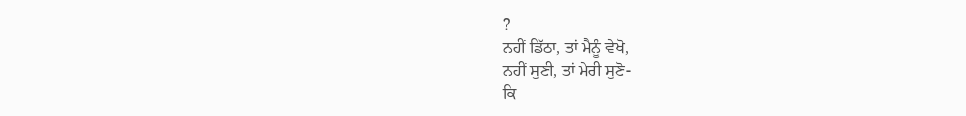?
ਨਹੀਂ ਡਿੱਠਾ, ਤਾਂ ਮੈਨੂੰ ਵੇਖੋ,
ਨਹੀਂ ਸੁਣੀ, ਤਾਂ ਮੇਰੀ ਸੁਣੋ-
ਕਿ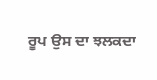ਰੂਪ ਉਸ ਦਾ ਝਲਕਦਾ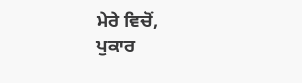ਮੇਰੇ ਵਿਚੋਂ,
ਪੁਕਾਰ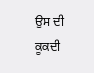ਉਸ ਦੀ ਕੂਕਦੀ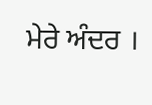ਮੇਰੇ ਅੰਦਰ ।